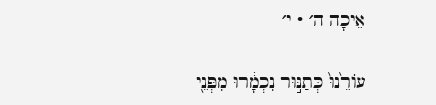אֵיכָה ה׳ · י׳

עוֹרֵ֙נוּ֙ כְּתַנּ֣וּר נִכְמָ֔רוּ מִפְּנֵ֖י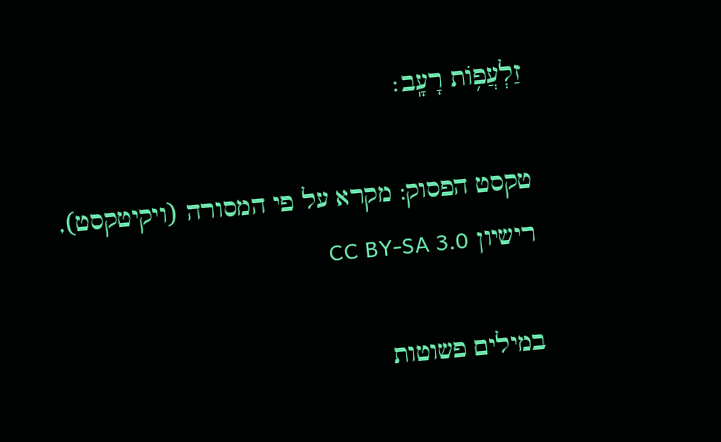זַלְעֲפ֥וֹת רָעָֽב׃

טקסט הפסוק: מקרא על פי המסורה (ויקיטקסט), רישיון CC BY-SA 3.0

במילים פשוטות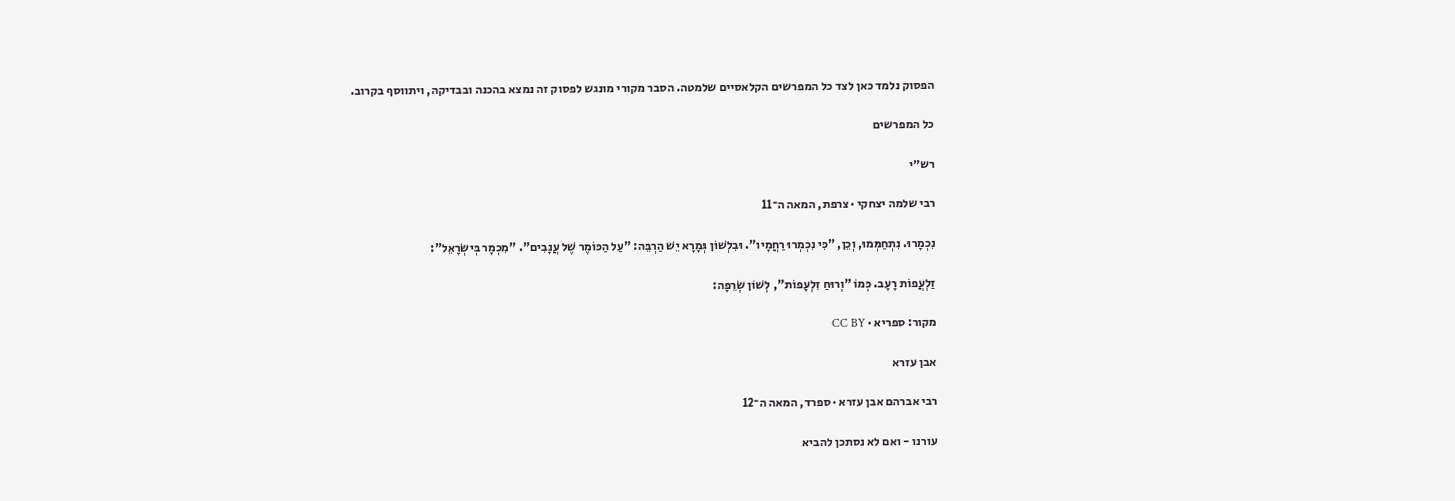הפסוק נלמד כאן לצד כל המפרשים הקלאסיים שלמטה. הסבר מקורי מונגש לפסוק זה נמצא בהכנה ובבדיקה, ויתווסף בקרוב.

כל המפרשים

רש״י

רבי שלמה יצחקי · צרפת, המאה ה־11

נִכְמָרוּ. נִתְחַמְּמוּ, וְכֵן, "כִּי נִכְמְרוּ רַחֲמָיו". וּבִלְשׁוֹן גְּמָרָא יֵשׁ הַרְבֵּה: "עַל הַכּוֹמֶר שֶׁל עֲנָבִים". "מִכְמָר בְּישְׂרָאֵל":

זַלְעֲפוֹת רָעָב. כְּמוֹ "וְרוּחַ זִלְעָפוֹת", לְשׁוֹן שְׂרֵפָה:

מקור: ספריא · CC BY

אבן עזרא

רבי אברהם אבן עזרא · ספרד, המאה ה־12

עורנו - ואם לא נסתכן להביא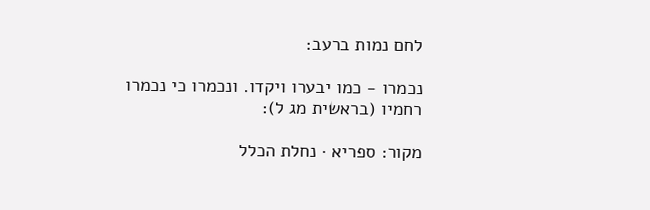לחם נמות ברעב:

נכמרו - כמו יבערו ויקדו. ונכמרו כי נכמרו רחמיו (בראשית מג ל):

מקור: ספריא · נחלת הכלל